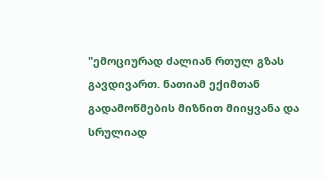"ემოციურად ძალიან რთულ გზას გავდივართ. ნათიამ ექიმთან გადამოწმების მიზნით მიიყვანა და სრულიად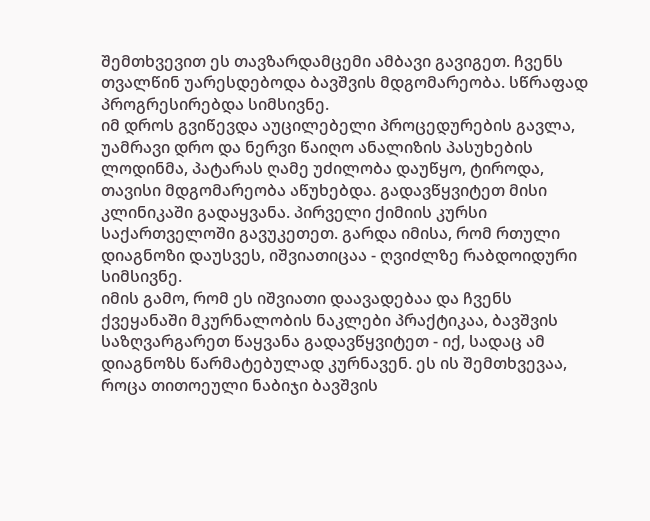შემთხვევით ეს თავზარდამცემი ამბავი გავიგეთ. ჩვენს თვალწინ უარესდებოდა ბავშვის მდგომარეობა. სწრაფად პროგრესირებდა სიმსივნე.
იმ დროს გვიწევდა აუცილებელი პროცედურების გავლა, უამრავი დრო და ნერვი წაიღო ანალიზის პასუხების ლოდინმა, პატარას ღამე უძილობა დაუწყო, ტიროდა, თავისი მდგომარეობა აწუხებდა. გადავწყვიტეთ მისი კლინიკაში გადაყვანა. პირველი ქიმიის კურსი საქართველოში გავუკეთეთ. გარდა იმისა, რომ რთული დიაგნოზი დაუსვეს, იშვიათიცაა - ღვიძლზე რაბდოიდური სიმსივნე.
იმის გამო, რომ ეს იშვიათი დაავადებაა და ჩვენს ქვეყანაში მკურნალობის ნაკლები პრაქტიკაა, ბავშვის საზღვარგარეთ წაყვანა გადავწყვიტეთ - იქ, სადაც ამ დიაგნოზს წარმატებულად კურნავენ. ეს ის შემთხვევაა, როცა თითოეული ნაბიჯი ბავშვის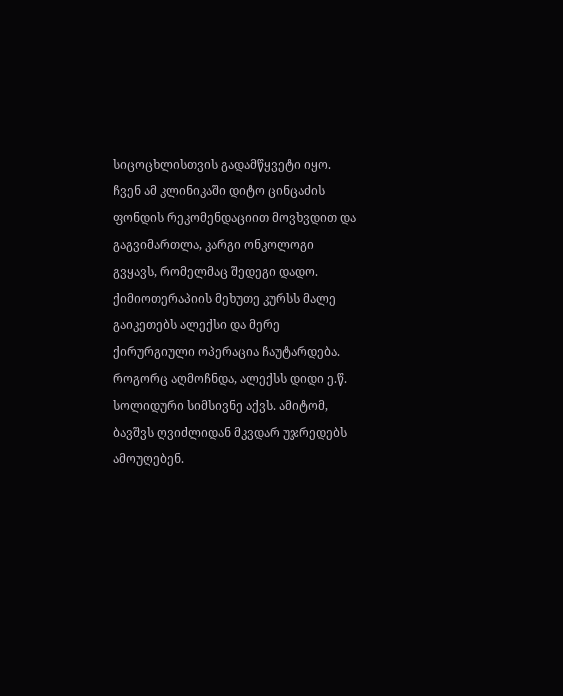სიცოცხლისთვის გადამწყვეტი იყო.
ჩვენ ამ კლინიკაში დიტო ცინცაძის ფონდის რეკომენდაციით მოვხვდით და გაგვიმართლა, კარგი ონკოლოგი გვყავს, რომელმაც შედეგი დადო. ქიმიოთერაპიის მეხუთე კურსს მალე გაიკეთებს ალექსი და მერე ქირურგიული ოპერაცია ჩაუტარდება. როგორც აღმოჩნდა, ალექსს დიდი ე.წ. სოლიდური სიმსივნე აქვს. ამიტომ, ბავშვს ღვიძლიდან მკვდარ უჯრედებს ამოუღებენ.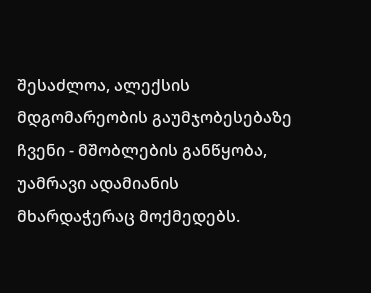შესაძლოა, ალექსის მდგომარეობის გაუმჯობესებაზე ჩვენი - მშობლების განწყობა, უამრავი ადამიანის მხარდაჭერაც მოქმედებს.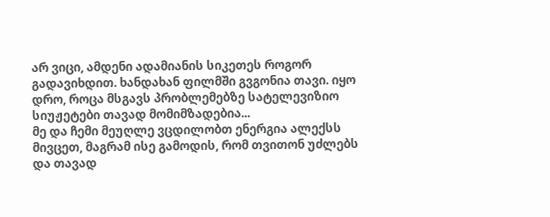არ ვიცი, ამდენი ადამიანის სიკეთეს როგორ გადავიხდით. ხანდახან ფილმში გვგონია თავი. იყო დრო, როცა მსგავს პრობლემებზე სატელევიზიო სიუჟეტები თავად მომიმზადებია...
მე და ჩემი მეუღლე ვცდილობთ ენერგია ალექსს მივცეთ, მაგრამ ისე გამოდის, რომ თვითონ უძლებს და თავად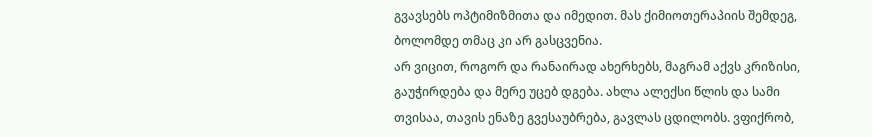გვავსებს ოპტიმიზმითა და იმედით. მას ქიმიოთერაპიის შემდეგ, ბოლომდე თმაც კი არ გასცვენია.
არ ვიცით, როგორ და რანაირად ახერხებს, მაგრამ აქვს კრიზისი, გაუჭირდება და მერე უცებ დგება. ახლა ალექსი წლის და სამი თვისაა, თავის ენაზე გვესაუბრება, გავლას ცდილობს. ვფიქრობ,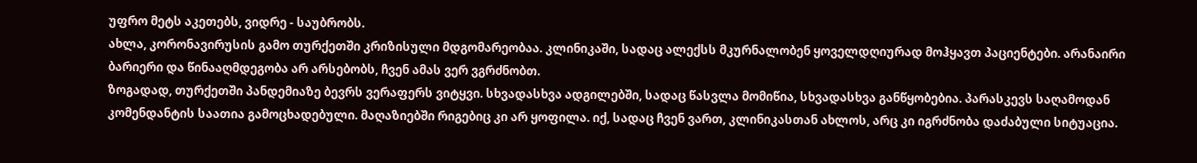უფრო მეტს აკეთებს, ვიდრე - საუბრობს.
ახლა, კორონავირუსის გამო თურქეთში კრიზისული მდგომარეობაა. კლინიკაში, სადაც ალექსს მკურნალობენ ყოველდღიურად მოჰყავთ პაციენტები. არანაირი ბარიერი და წინააღმდეგობა არ არსებობს, ჩვენ ამას ვერ ვგრძნობთ.
ზოგადად, თურქეთში პანდემიაზე ბევრს ვერაფერს ვიტყვი. სხვადასხვა ადგილებში, სადაც წასვლა მომიწია, სხვადასხვა განწყობებია. პარასკევს საღამოდან კომენდანტის საათია გამოცხადებული. მაღაზიებში რიგებიც კი არ ყოფილა. იქ, სადაც ჩვენ ვართ, კლინიკასთან ახლოს, არც კი იგრძნობა დაძაბული სიტუაცია.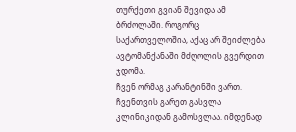თურქეთი გვიან შევიდა ამ ბრძოლაში. როგორც საქართველოშია, აქაც არ შეიძლება ავტომანქანაში მძღოლის გვერდით ჯდომა.
ჩვენ ორმაგ კარანტინში ვართ. ჩვენთვის გარეთ გასვლა კლინიკიდან გამოსვლაა. იმდენად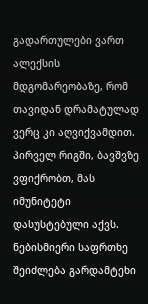გადართულები ვართ ალექსის მდგომარეობაზე, რომ თავიდან დრამატულად ვერც კი აღვიქვამდით. პირველ რიგში, ბავშვზე ვფიქრობთ, მას იმუნიტეტი დასუსტებული აქვს. ნებისმიერი საფრთხე შეიძლება გარდამტეხი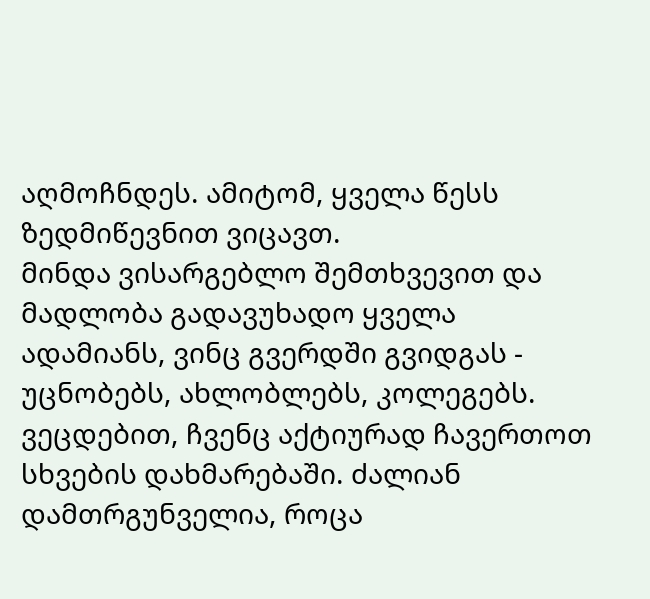აღმოჩნდეს. ამიტომ, ყველა წესს ზედმიწევნით ვიცავთ.
მინდა ვისარგებლო შემთხვევით და მადლობა გადავუხადო ყველა ადამიანს, ვინც გვერდში გვიდგას - უცნობებს, ახლობლებს, კოლეგებს. ვეცდებით, ჩვენც აქტიურად ჩავერთოთ სხვების დახმარებაში. ძალიან დამთრგუნველია, როცა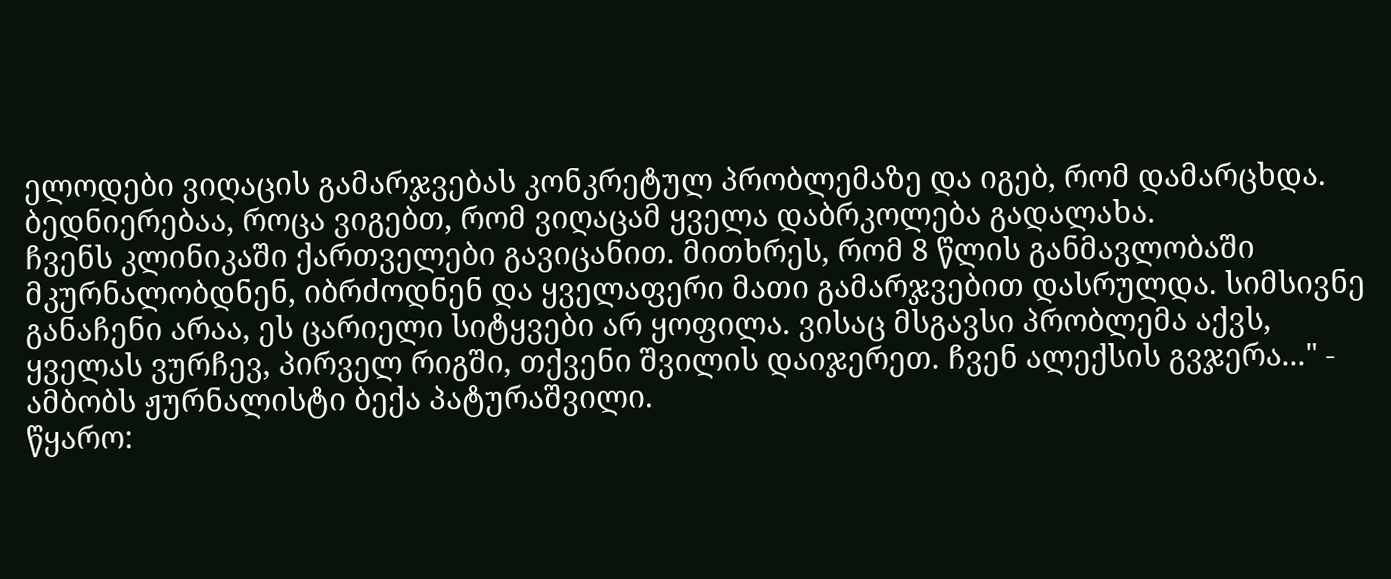ელოდები ვიღაცის გამარჯვებას კონკრეტულ პრობლემაზე და იგებ, რომ დამარცხდა. ბედნიერებაა, როცა ვიგებთ, რომ ვიღაცამ ყველა დაბრკოლება გადალახა.
ჩვენს კლინიკაში ქართველები გავიცანით. მითხრეს, რომ 8 წლის განმავლობაში მკურნალობდნენ, იბრძოდნენ და ყველაფერი მათი გამარჯვებით დასრულდა. სიმსივნე განაჩენი არაა, ეს ცარიელი სიტყვები არ ყოფილა. ვისაც მსგავსი პრობლემა აქვს, ყველას ვურჩევ, პირველ რიგში, თქვენი შვილის დაიჯერეთ. ჩვენ ალექსის გვჯერა..." - ამბობს ჟურნალისტი ბექა პატურაშვილი.
წყარო: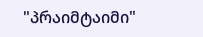"პრაიმტაიმი"